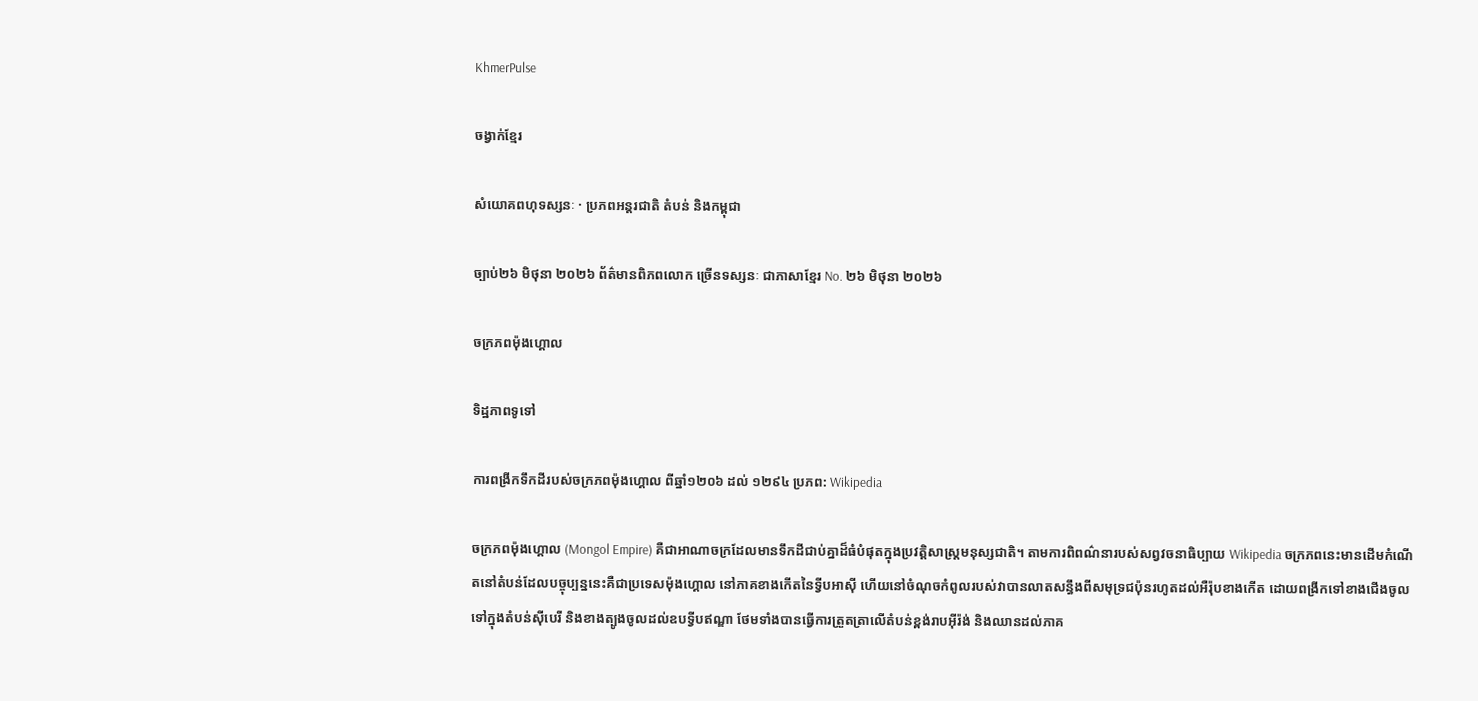KhmerPulse

ចង្វាក់ខ្មែរ

សំយោគពហុទស្សនៈ · ប្រភពអន្តរជាតិ តំបន់ និងកម្ពុជា

ច្បាប់២៦ មិថុនា ២០២៦ ព័ត៌មានពិភពលោក ច្រើនទស្សនៈ ជាភាសាខ្មែរ No. ២៦ មិថុនា ២០២៦

ចក្រភពម៉ុងហ្គោល

ទិដ្ឋភាពទូទៅ

ការពង្រីកទឹកដីរបស់ចក្រភពម៉ុងហ្គោល ពីឆ្នាំ១២០៦ ដល់ ១២៩៤ ប្រភព: Wikipedia

ចក្រភពម៉ុងហ្គោល (Mongol Empire) គឺជាអាណាចក្រដែលមានទឹកដីជាប់គ្នាដ៏ធំបំផុតក្នុងប្រវត្តិសាស្ត្រមនុស្សជាតិ។ តាមការពិពណ៌នារបស់សព្វវចនាធិប្បាយ Wikipedia ចក្រភពនេះមានដើមកំណើតនៅតំបន់ដែលបច្ចុប្បន្ននេះគឺជាប្រទេសម៉ុងហ្គោល នៅភាគខាងកើតនៃទ្វីបអាស៊ី ហើយនៅចំណុចកំពូលរបស់វាបានលាតសន្ធឹងពីសមុទ្រជប៉ុនរហូតដល់អឺរ៉ុបខាងកើត ដោយពង្រីកទៅខាងជើងចូលទៅក្នុងតំបន់ស៊ីបេរី និងខាងត្បូងចូលដល់ឧបទ្វីបឥណ្ឌា ថែមទាំងបានធ្វើការត្រួតត្រាលើតំបន់ខ្ពង់រាបអ៊ីរ៉ង់ និងឈានដល់ភាគ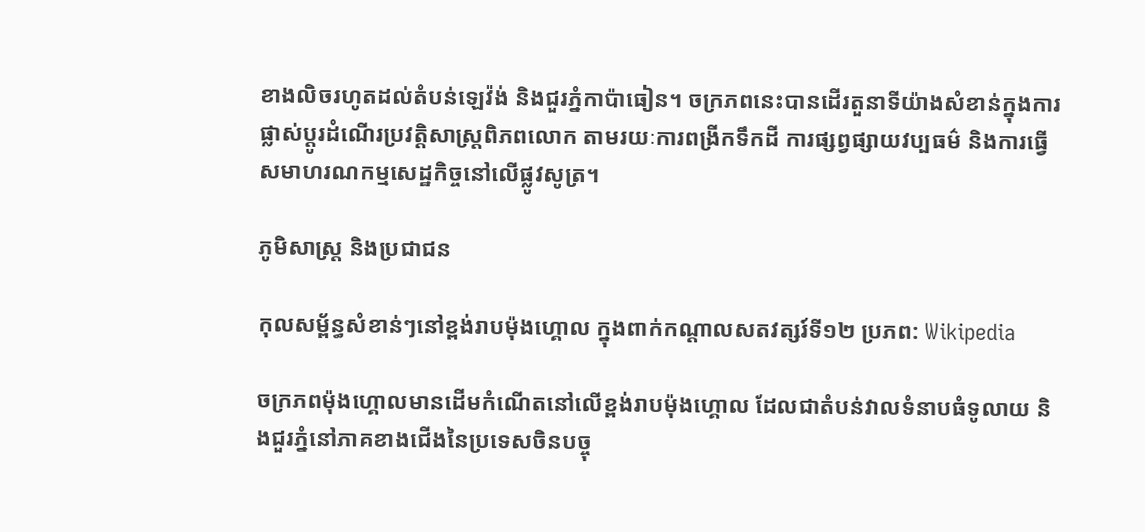ខាងលិចរហូតដល់តំបន់ឡេវ៉ង់ និងជួរភ្នំកាប៉ាធៀន។ ចក្រភពនេះបានដើរតួនាទីយ៉ាងសំខាន់ក្នុងការផ្លាស់ប្តូរដំណើរប្រវត្តិសាស្ត្រពិភពលោក តាមរយៈការពង្រីកទឹកដី ការផ្សព្វផ្សាយវប្បធម៌ និងការធ្វើសមាហរណកម្មសេដ្ឋកិច្ចនៅលើផ្លូវសូត្រ។

ភូមិសាស្ត្រ និងប្រជាជន

កុលសម្ព័ន្ធសំខាន់ៗនៅខ្ពង់រាបម៉ុងហ្គោល ក្នុងពាក់កណ្ដាលសតវត្សរ៍ទី១២ ប្រភព: Wikipedia

ចក្រភពម៉ុងហ្គោលមានដើមកំណើតនៅលើខ្ពង់រាបម៉ុងហ្គោល ដែលជាតំបន់វាលទំនាបធំទូលាយ និងជួរភ្នំនៅភាគខាងជើងនៃប្រទេសចិនបច្ចុ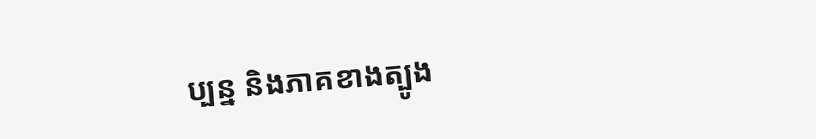ប្បន្ន និងភាគខាងត្បូង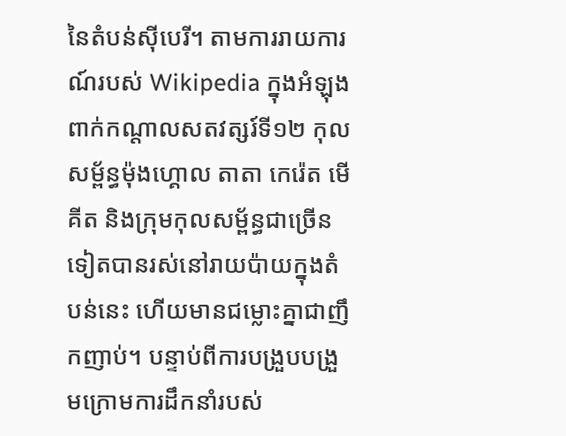នៃតំបន់ស៊ីបេរី។ តាមការរាយការណ៍របស់ Wikipedia ក្នុងអំឡុងពាក់កណ្តាលសតវត្សរ៍ទី១២ កុលសម្ព័ន្ធម៉ុងហ្គោល តាតា កេរ៉េត មើគីត និងក្រុមកុលសម្ព័ន្ធជាច្រើនទៀតបានរស់នៅរាយប៉ាយក្នុងតំបន់នេះ ហើយមានជម្លោះគ្នាជាញឹកញាប់។ បន្ទាប់ពីការបង្រួបបង្រួមក្រោមការដឹកនាំរបស់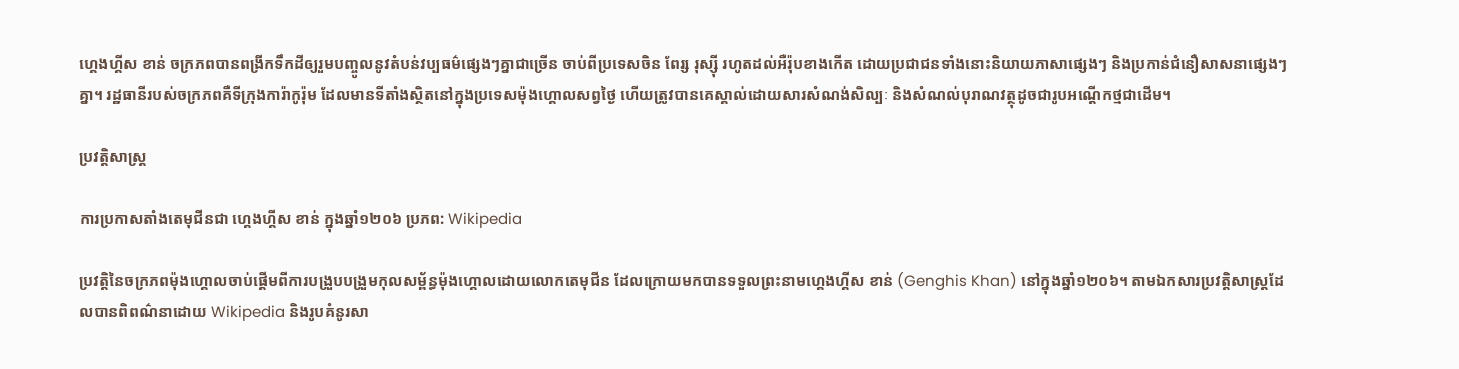ហ្គេងហ្គីស ខាន់ ចក្រភពបានពង្រីកទឹកដីឲ្យរួមបញ្ចូលនូវតំបន់វប្បធម៌ផ្សេងៗគ្នាជាច្រើន ចាប់ពីប្រទេសចិន ពែរ្ស រុស្ស៊ី រហូតដល់អឺរ៉ុបខាងកើត ដោយប្រជាជនទាំងនោះនិយាយភាសាផ្សេងៗ និងប្រកាន់ជំនឿសាសនាផ្សេងៗគ្នា។ រដ្ឋធានីរបស់ចក្រភពគឺទីក្រុងការ៉ាកូរ៉ុម ដែលមានទីតាំងស្ថិតនៅក្នុងប្រទេសម៉ុងហ្គោលសព្វថ្ងៃ ហើយត្រូវបានគេស្គាល់ដោយសារសំណង់សិល្បៈ និងសំណល់បុរាណវត្ថុដូចជារូបអណ្តើកថ្មជាដើម។

ប្រវត្តិសាស្ត្រ

ការប្រកាសតាំងតេមុជីនជា ហ្គេងហ្គីស ខាន់ ក្នុងឆ្នាំ១២០៦ ប្រភព: Wikipedia

ប្រវត្តិនៃចក្រភពម៉ុងហ្គោលចាប់ផ្តើមពីការបង្រួបបង្រួមកុលសម្ព័ន្ធម៉ុងហ្គោលដោយលោកតេមុជីន ដែលក្រោយមកបានទទួលព្រះនាមហ្គេងហ្គីស ខាន់ (Genghis Khan) នៅក្នុងឆ្នាំ១២០៦។ តាមឯកសារប្រវត្តិសាស្ត្រដែលបានពិពណ៌នាដោយ Wikipedia និងរូបគំនូរសា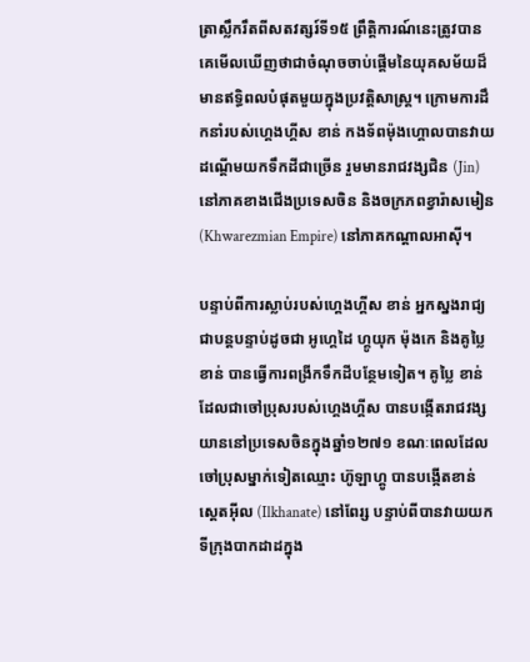ត្រាស្លឹករឹតពីសតវត្សរ៍ទី១៥ ព្រឹត្តិការណ៍នេះត្រូវបានគេមើលឃើញថាជាចំណុចចាប់ផ្តើមនៃយុគសម័យដ៏មានឥទ្ធិពលបំផុតមួយក្នុងប្រវត្តិសាស្ត្រ។ ក្រោមការដឹកនាំរបស់ហ្គេងហ្គីស ខាន់ កងទ័ពម៉ុងហ្គោលបានវាយដណ្តើមយកទឹកដីជាច្រើន រួមមានរាជវង្សជិន (Jin) នៅភាគខាងជើងប្រទេសចិន និងចក្រភពខ្វារ៉ាសមៀន (Khwarezmian Empire) នៅភាគកណ្តាលអាស៊ី។

បន្ទាប់ពីការស្លាប់របស់ហ្គេងហ្គីស ខាន់ អ្នកស្នងរាជ្យជាបន្តបន្ទាប់ដូចជា អូហ្គេដៃ ហ្គូយុក ម៉ុងកេ និងគូប្លៃ ខាន់ បានធ្វើការពង្រីកទឹកដីបន្ថែមទៀត។ គូប្លៃ ខាន់ ដែលជាចៅប្រុសរបស់ហ្គេងហ្គីស បានបង្កើតរាជវង្សយាននៅប្រទេសចិនក្នុងឆ្នាំ១២៧១ ខណៈពេលដែលចៅប្រុសម្នាក់ទៀតឈ្មោះ ហ៊ូឡាហ្គូ បានបង្កើតខាន់ស្តេតអ៊ីល (Ilkhanate) នៅពែរ្ស បន្ទាប់ពីបានវាយយកទីក្រុងបាកដាដក្នុង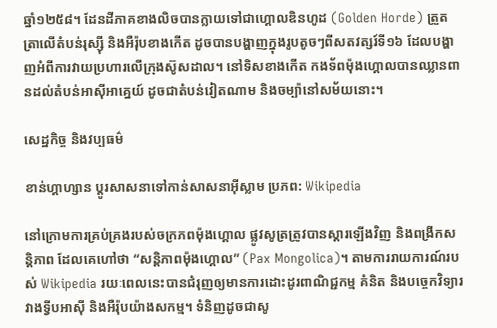ឆ្នាំ១២៥៨។ ដែនដីភាគខាងលិចបានក្លាយទៅជាហ្គោលឌិនហូដ (Golden Horde) ត្រួតត្រាលើតំបន់រុស្ស៊ី និងអឺរ៉ុបខាងកើត ដូចបានបង្ហាញក្នុងរូបតូចៗពីសតវត្សរ៍ទី១៦ ដែលបង្ហាញអំពីការវាយប្រហារលើក្រុងស៊ូសដាល។ នៅទិសខាងកើត កងទ័ពម៉ុងហ្គោលបានឈ្លានពានដល់តំបន់អាស៊ីអាគ្នេយ៍ ដូចជាតំបន់វៀតណាម និងចម្ប៉ានៅសម័យនោះ។

សេដ្ឋកិច្ច និងវប្បធម៌

ខាន់ហ្គាហ្សាន ប្តូរសាសនាទៅកាន់សាសនាអ៊ីស្លាម ប្រភព: Wikipedia

នៅក្រោមការគ្រប់គ្រងរបស់ចក្រភពម៉ុងហ្គោល ផ្លូវសូត្រត្រូវបានស្តារឡើងវិញ និងពង្រីកសន្តិភាព ដែលគេហៅថា “សន្តិភាពម៉ុងហ្គោល” (Pax Mongolica)។ តាមការរាយការណ៍របស់ Wikipedia រយៈពេលនេះបានជំរុញឲ្យមានការដោះដូរពាណិជ្ជកម្ម គំនិត និងបច្ចេកវិទ្យារវាងទ្វីបអាស៊ី និងអឺរ៉ុបយ៉ាងសកម្ម។ ទំនិញដូចជាសូ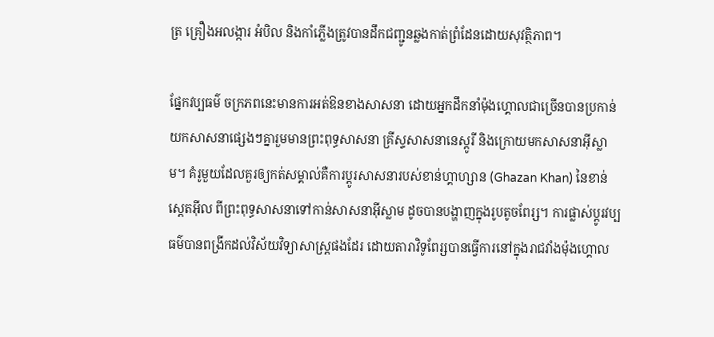ត្រ គ្រឿងអលង្ការ អំបិល និងកាំភ្លើងត្រូវបានដឹកជញ្ជូនឆ្លងកាត់ព្រំដែនដោយសុវត្ថិភាព។

ផ្នែកវប្បធម៌ ចក្រភពនេះមានការអត់ឱនខាងសាសនា ដោយអ្នកដឹកនាំម៉ុងហ្គោលជាច្រើនបានប្រកាន់យកសាសនាផ្សេងៗគ្នារួមមានព្រះពុទ្ធសាសនា គ្រីស្ទសាសនានេស្តូរី និងក្រោយមកសាសនាអ៊ីស្លាម។ គំរូមួយដែលគួរឲ្យកត់សម្គាល់គឺការប្តូរសាសនារបស់ខាន់ហ្គាហ្សាន (Ghazan Khan) នៃខាន់ស្តេតអ៊ីល ពីព្រះពុទ្ធសាសនាទៅកាន់សាសនាអ៊ីស្លាម ដូចបានបង្ហាញក្នុងរូបតូចពែរ្ស។ ការផ្លាស់ប្តូរវប្បធម៌បានពង្រីកដល់វិស័យវិទ្យាសាស្ត្រផងដែរ ដោយតារាវិទូពែរ្សបានធ្វើការនៅក្នុងរាជវាំងម៉ុងហ្គោល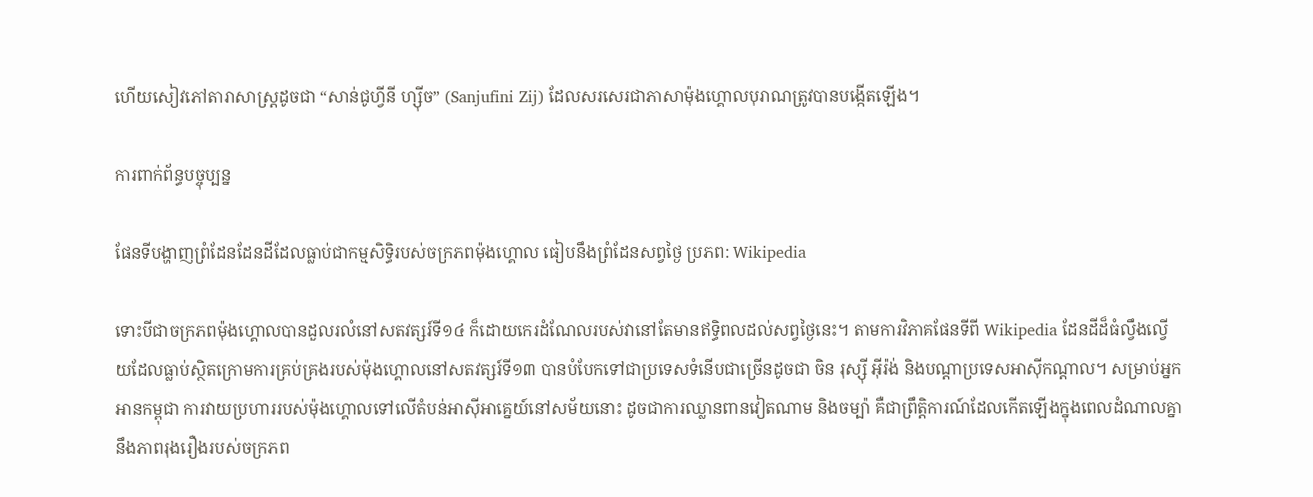ហើយសៀវភៅតារាសាស្ត្រដូចជា “សាន់ជូហ្វីនី ហ្ស៊ីច” (Sanjufini Zij) ដែលសរសេរជាភាសាម៉ុងហ្គោលបុរាណត្រូវបានបង្កើតឡើង។

ការពាក់ព័ន្ធបច្ចុប្បន្ន

ផែនទីបង្ហាញព្រំដែនដែនដីដែលធ្លាប់ជាកម្មសិទ្ធិរបស់ចក្រភពម៉ុងហ្គោល ធៀបនឹងព្រំដែនសព្វថ្ងៃ ប្រភព: Wikipedia

ទោះបីជាចក្រភពម៉ុងហ្គោលបានដួលរលំនៅសតវត្សរ៍ទី១៤ ក៏ដោយកេរដំណែលរបស់វានៅតែមានឥទ្ធិពលដល់សព្វថ្ងៃនេះ។ តាមការវិភាគផែនទីពី Wikipedia ដែនដីដ៏ធំល្វឹងល្វើយដែលធ្លាប់ស្ថិតក្រោមការគ្រប់គ្រងរបស់ម៉ុងហ្គោលនៅសតវត្សរ៍ទី១៣ បានបំបែកទៅជាប្រទេសទំនើបជាច្រើនដូចជា ចិន រុស្ស៊ី អ៊ីរ៉ង់ និងបណ្តាប្រទេសអាស៊ីកណ្តាល។ សម្រាប់អ្នកអានកម្ពុជា ការវាយប្រហាររបស់ម៉ុងហ្គោលទៅលើតំបន់អាស៊ីអាគ្នេយ៍នៅសម័យនោះ ដូចជាការឈ្លានពានវៀតណាម និងចម្ប៉ា គឺជាព្រឹត្តិការណ៍ដែលកើតឡើងក្នុងពេលដំណាលគ្នានឹងភាពរុងរឿងរបស់ចក្រភព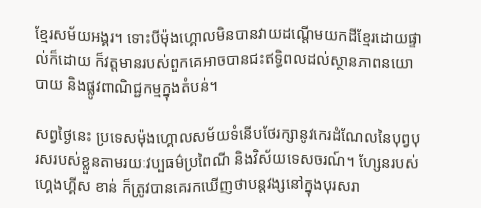ខ្មែរសម័យអង្គរ។ ទោះបីម៉ុងហ្គោលមិនបានវាយដណ្តើមយកដីខ្មែរដោយផ្ទាល់ក៏ដោយ ក៏វត្តមានរបស់ពួកគេអាចបានជះឥទ្ធិពលដល់ស្ថានភាពនយោបាយ និងផ្លូវពាណិជ្ជកម្មក្នុងតំបន់។

សព្វថ្ងៃនេះ ប្រទេសម៉ុងហ្គោលសម័យទំនើបថែរក្សានូវកេរដំណែលនៃបុព្វបុរសរបស់ខ្លួនតាមរយៈវប្បធម៌ប្រពៃណី និងវិស័យទេសចរណ៍។ ហ្សែនរបស់ហ្គេងហ្គីស ខាន់ ក៏ត្រូវបានគេរកឃើញថាបន្តវង្សនៅក្នុងបុរសរា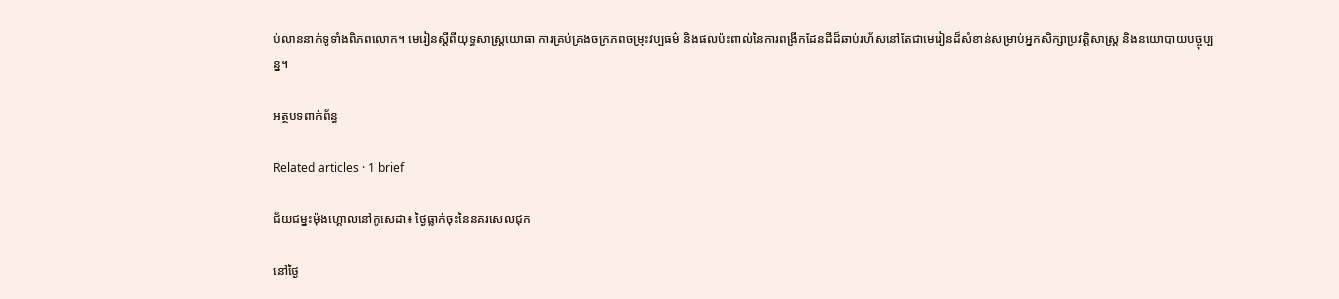ប់លាននាក់ទូទាំងពិភពលោក។ មេរៀនស្តីពីយុទ្ធសាស្ត្រយោធា ការគ្រប់គ្រងចក្រភពចម្រុះវប្បធម៌ និងផលប៉ះពាល់នៃការពង្រីកដែនដីដ៏ឆាប់រហ័សនៅតែជាមេរៀនដ៏សំខាន់សម្រាប់អ្នកសិក្សាប្រវត្តិសាស្ត្រ និងនយោបាយបច្ចុប្បន្ន។

អត្ថបទពាក់ព័ន្ធ

Related articles · 1 brief

ជ័យជម្នះម៉ុងហ្គោលនៅកូសេដា៖ ថ្ងៃធ្លាក់ចុះនៃនគរសេលជុក

នៅថ្ងៃ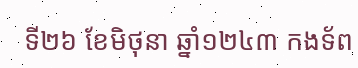ទី២៦ ខែមិថុនា ឆ្នាំ១២៤៣ កងទ័ព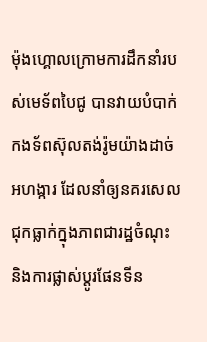ម៉ុងហ្គោលក្រោមការដឹកនាំរបស់មេទ័ពបៃជូ បានវាយបំបាក់កងទ័ពស៊ុលតង់រ៉ូមយ៉ាងដាច់អហង្ការ ដែលនាំឲ្យនគរសេលជុកធ្លាក់ក្នុងភាពជារដ្ឋចំណុះ និងការផ្លាស់ប្តូរផែនទីន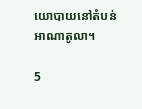យោបាយនៅតំបន់អាណាតូលា។

5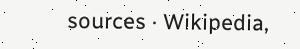sources · Wikipedia,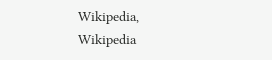Wikipedia, Wikipedia